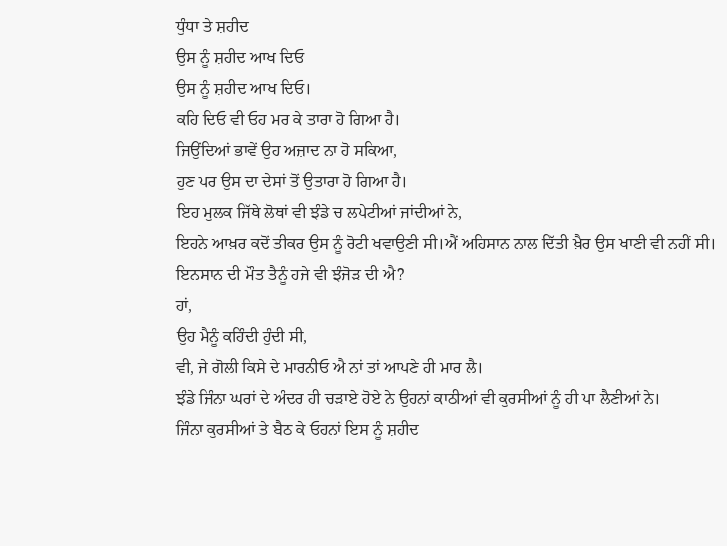ਧੁੰਧਾ ਤੇ ਸ਼ਹੀਦ
ਉਸ ਨੂੰ ਸ਼ਹੀਦ ਆਖ ਦਿਓ
ਉਸ ਨੂੰ ਸ਼ਹੀਦ ਆਖ ਦਿਓ।
ਕਹਿ ਦਿਓ ਵੀ ਓਹ ਮਰ ਕੇ ਤਾਰਾ ਹੋ ਗਿਆ ਹੈ।
ਜਿਉਂਦਿਆਂ ਭਾਵੇਂ ਉਹ ਅਜ਼ਾਦ ਨਾ ਹੋ ਸਕਿਆ,
ਹੁਣ ਪਰ ਉਸ ਦਾ ਦੇਸਾਂ ਤੋਂ ਉਤਾਰਾ ਹੋ ਗਿਆ ਹੈ।
ਇਹ ਮੁਲਕ ਜਿੱਥੇ ਲੋਥਾਂ ਵੀ ਝੰਡੇ ਚ ਲਪੇਟੀਆਂ ਜਾਂਦੀਆਂ ਨੇ,
ਇਹਨੇ ਆਖ਼ਰ ਕਦੋਂ ਤੀਕਰ ਉਸ ਨੂੰ ਰੋਟੀ ਖਵਾਉਣੀ ਸੀ।ਐਂ ਅਹਿਸਾਨ ਨਾਲ ਦਿੱਤੀ ਖ਼ੈਰ ਉਸ ਖਾਣੀ ਵੀ ਨਹੀਂ ਸੀ।
ਇਨਸਾਨ ਦੀ ਮੌਤ ਤੈਨੂੰ ਹਜੇ ਵੀ ਝੰਜੋੜ ਦੀ ਐ?
ਹਾਂ,
ਉਹ ਮੈਨੂੰ ਕਹਿੰਦੀ ਹੁੰਦੀ ਸੀ,
ਵੀ, ਜੇ ਗੋਲੀ ਕਿਸੇ ਦੇ ਮਾਰਨੀਓ ਐ ਨਾਂ ਤਾਂ ਆਪਣੇ ਹੀ ਮਾਰ ਲੈ।
ਝੰਡੇ ਜਿੰਨਾ ਘਰਾਂ ਦੇ ਅੰਦਰ ਹੀ ਚੜਾਏ ਹੋਏ ਨੇ ਉਹਨਾਂ ਕਾਠੀਆਂ ਵੀ ਕੁਰਸੀਆਂ ਨੂੰ ਹੀ ਪਾ ਲੈਣੀਆਂ ਨੇ।
ਜਿੰਨਾ ਕੁਰਸੀਆਂ ਤੇ ਬੈਠ ਕੇ ਓਹਨਾਂ ਇਸ ਨੂੰ ਸ਼ਹੀਦ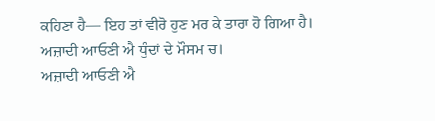ਕਹਿਣਾ ਹੈ— ਇਹ ਤਾਂ ਵੀਰੋ ਹੁਣ ਮਰ ਕੇ ਤਾਰਾ ਹੋ ਗਿਆ ਹੈ।
ਅਜ਼ਾਦੀ ਆਓਣੀ ਐ ਧੁੰਦਾਂ ਦੇ ਮੌਸਮ ਚ।
ਅਜ਼ਾਦੀ ਆਓਣੀ ਐ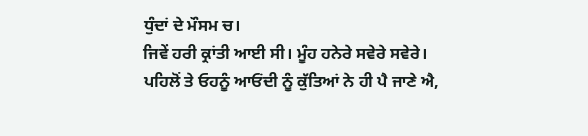ਧੁੰਦਾਂ ਦੇ ਮੌਸਮ ਚ।
ਜਿਵੇਂ ਹਰੀ ਕ੍ਰਾਂਤੀ ਆਈ ਸੀ। ਮੂੰਹ ਹਨੇਰੇ ਸਵੇਰੇ ਸਵੇਰੇ।
ਪਹਿਲੋਂ ਤੇ ਓਹਨੂੰ ਆਓਂਦੀ ਨੂੰ ਕੁੱਤਿਆਂ ਨੇ ਹੀ ਪੈ ਜਾਣੇ ਐ,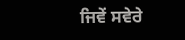ਜਿਵੇਂ ਸਵੇਰੇ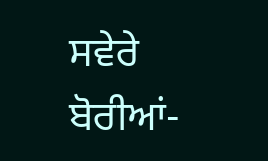ਸਵੇਰੇ ਬੋਰੀਆਂ-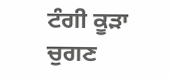ਟੰਗੀ ਕੂੜਾ ਚੁਗਣ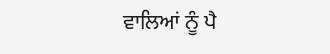ਵਾਲਿਆਂ ਨੂੰ ਪੈ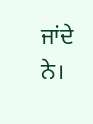ਜਾਂਦੇ ਨੇ।